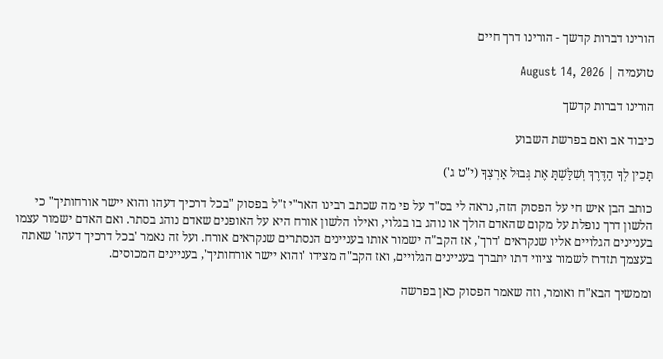הורינו דברות קדשך - הורינו דרך חיים

טועמיה | August 14, 2026

הורינו דברות קדשך

כיבוד אב ואם בפרשת השבוע

תָּכִין לְךָ הַדֶּרֶךְ וְשִׁלַּשְׁתָּ אֶת גְּבוּל אַרְצְךָ (י"ט ג')

כותב הבן איש חי על הפסוק הזה, נראה לי בס"ד על פי מה שכתב רבינו האר"י ז"ל בפסוק "בכל דרכיך דעהו והוא יישר אורחותיך" כי הלשון דרך נופלת על מקום שהאדם הולך או נוהג בו בגלוי, ואילו הלשון אורח היא על האופנים שאדם נוהג בסתר. ואם האדם ישמור עצמו בעניינים הגלויים אליו שנקראים 'דרך', אז הקב"ה ישמור אותו בעניינים הנסתרים שנקראים אורח. ועל זה נאמר 'בכל דרכיך דעהו' שאתה בעצמך תזדרז לשמור ציווי דתו יתברך בעניינים הגלויים, ואז הקב"ה מצידו 'והוא יישר אורחותיך', בעניינים המכוסים.

וממשיך הבא"ח ואומר, וזה שאמר הפסוק כאן בפרשה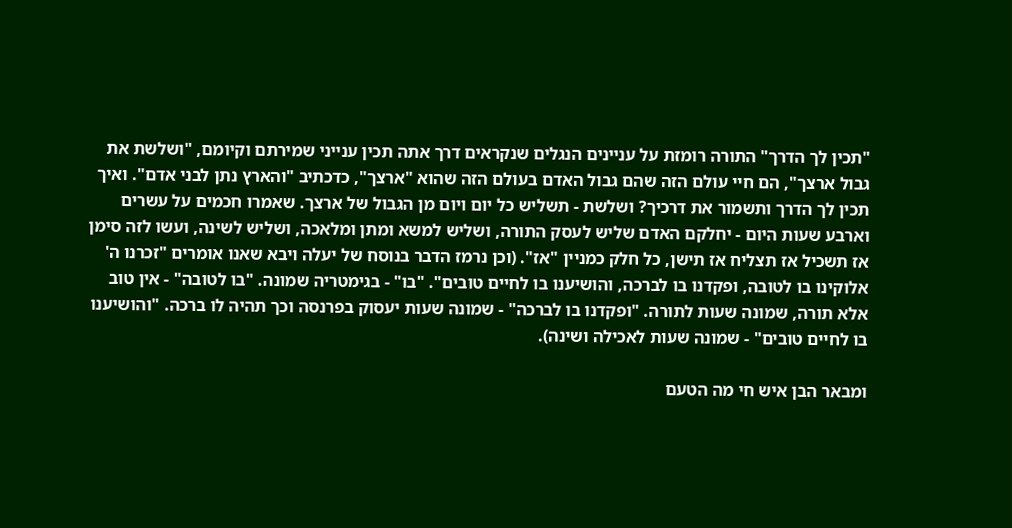"תכין לך הדרך" התורה רומזת על עניינים הנגלים שנקראים דרך אתה תכין ענייני שמירתם וקיומם, "ושלשת את גבול ארצך", הם חיי עולם הזה שהם גבול האדם בעולם הזה שהוא "ארצך", כדכתיב "והארץ נתן לבני אדם". ואיך תכין לך הדרך ותשמור את דרכיך? ושלשת - תשליש כל יום ויום מן הגבול של ארצך. שאמרו חכמים על עשרים וארבע שעות היום - יחלקם האדם שליש לעסק התורה, ושליש למשא ומתן ומלאכה, ושליש לשינה, ועשו לזה סימן אז תשכיל אז תצליח אז תישן, כל חלק כמניין "אז". (וכן נרמז הדבר בנוסח של יעלה ויבא שאנו אומרים "זכרנו ה' אלוקינו בו לטובה, ופקדנו בו לברכה, והושיענו בו לחיים טובים". "בו" - בגימטריה שמונה. "בו לטובה" - אין טוב אלא תורה, שמונה שעות לתורה. "ופקדנו בו לברכה" - שמונה שעות יעסוק בפרנסה וכך תהיה לו ברכה. "והושיענו בו לחיים טובים" - שמונה שעות לאכילה ושינה).

ומבאר הבן איש חי מה הטעם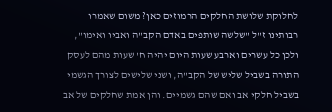לחלוקת שלושת החלקים הרמוזים כאן? משום שאמרו רבותינו ז"ל "שלשה שותפים באדם הקב"ה ואביו ואימו", ולכן כל עשרים וארבע שעות היום יהיה ח' שעות מהם לעסק התורה בשביל שליש של הקב"ה, ושני שלישים לצורך הגשמי בשביל חלקי אב ואם שהם גשמיים. והן אמת שחלקים של אב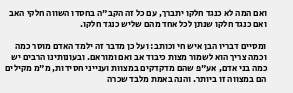ואם המה לא כנגד חלקו יתברך, עם כל זה הקב"ה בחסדו השווה חלקי האב ואם כנגד חלקו שנתן לכל אחד מהם שליש כנגד חלקו.

ומסיים דבריו הבן איש חי וכותב: ועל כן מדבר זה ילמד האדם מוסר כמה וכמה צריך הוא לשמור מצות כיבוד אב ואם ומוראם. ובעונותינו הרבים יש כמה בני אדם, אע"פ שהם מדקדקים במצוות וענייני חסידות, מ"מ מקילים הם במצווה זו ביותר. והנה באמת מלבד שכרה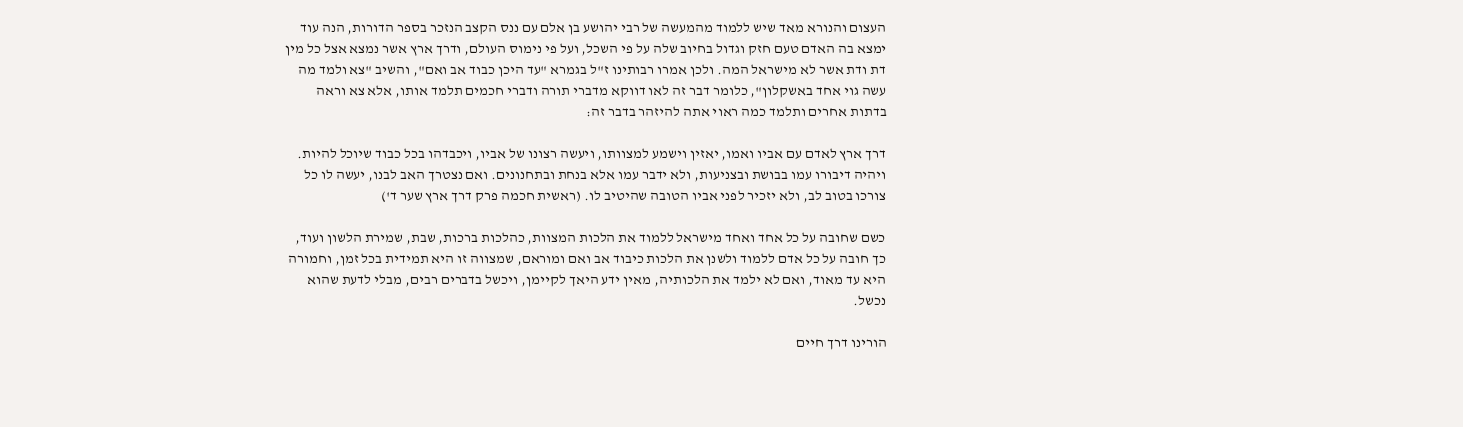העצום והנורא מאד שיש ללמוד מהמעשה של רבי יהושע בן אלם עם ננס הקצב הנזכר בספר הדורות, הנה עוד ימצא בה האדם טעם חזק וגדול בחיוב שלה על פי השכל, ועל פי נימוס העולם, ודרך ארץ אשר נמצא אצל כל מין דת ודת אשר לא מישראל המה. ולכן אמרו רבותינו ז"ל בגמרא "עד היכן כבוד אב ואם", והשיב "צא ולמד מה עשה גוי אחד באשקלון", כלומר דבר זה לאו דווקא מדברי תורה ודברי חכמים תלמד אותו, אלא צא וראה בדתות אחרים ותלמד כמה ראוי אתה להיזהר בדבר זה:

דרך ארץ לאדם עם אביו ואמו, יאזין וישמע למצוותו, ויעשה רצונו של אביו, ויכבדהו בכל כבוד שיוכל להיות. ויהיה דיבורו עמו בבושת ובצניעות, ולא ידבר עמו אלא בנחת ובתחנונים. ואם נצטרך האב לבנו, יעשה לו כל צורכו בטוב לב, ולא יזכיר לפני אביו הטובה שהיטיב לו. (ראשית חכמה פרק דרך ארץ שער ד')

כשם שחובה על כל אחד ואחד מישראל ללמוד את הלכות המצוות, כהלכות ברכות, שבת, שמירת הלשון ועוד, כך חובה על כל אדם ללמוד ולשנן את הלכות כיבוד אב ואם ומוראם, שמצווה זו היא תמידית בכל זמן, וחמורה היא עד מאוד, ואם לא ילמד את הלכותיה, מאין ידע היאך לקיימן, ויכשל בדברים רבים, מבלי לדעת שהוא נכשל.

הורינו דרך חיים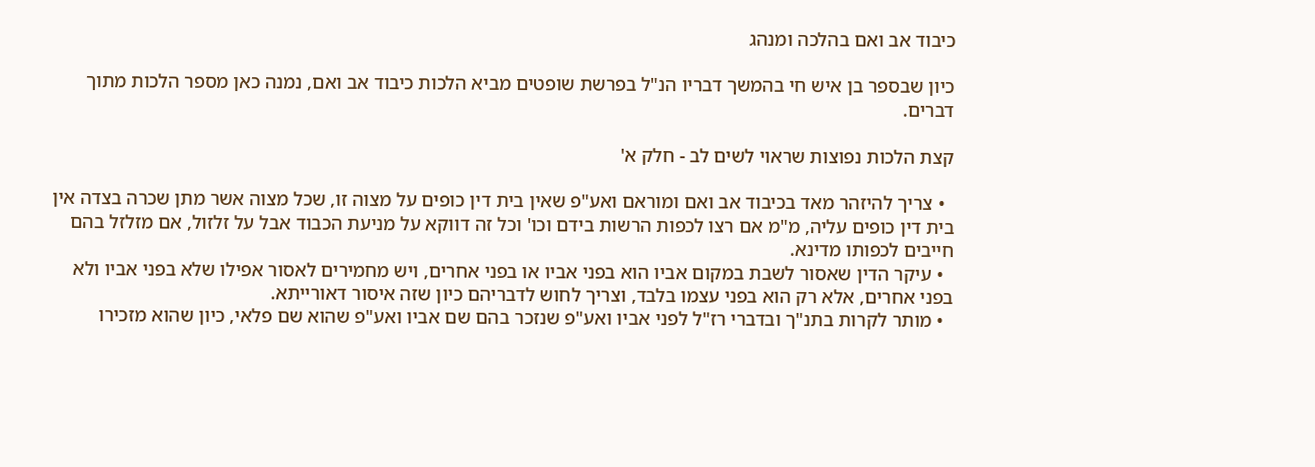כיבוד אב ואם בהלכה ומנהג

כיון שבספר בן איש חי בהמשך דבריו הנ"ל בפרשת שופטים מביא הלכות כיבוד אב ואם, נמנה כאן מספר הלכות מתוך דברים.

קצת הלכות נפוצות שראוי לשים לב - חלק א'

  • צריך להיזהר מאד בכיבוד אב ואם ומוראם ואע"פ שאין בית דין כופים על מצוה זו, שכל מצוה אשר מתן שכרה בצדה אין בית דין כופים עליה, מ"מ אם רצו לכפות הרשות בידם וכו' וכל זה דווקא על מניעת הכבוד אבל על זלזול, אם מזלזל בהם חייבים לכפותו מדינא.
  • עיקר הדין שאסור לשבת במקום אביו הוא בפני אביו או בפני אחרים, ויש מחמירים לאסור אפילו שלא בפני אביו ולא בפני אחרים, אלא רק הוא בפני עצמו בלבד, וצריך לחוש לדבריהם כיון שזה איסור דאורייתא.
  • מותר לקרות בתנ"ך ובדברי רז"ל לפני אביו ואע"פ שנזכר בהם שם אביו ואע"פ שהוא שם פלאי, כיון שהוא מזכירו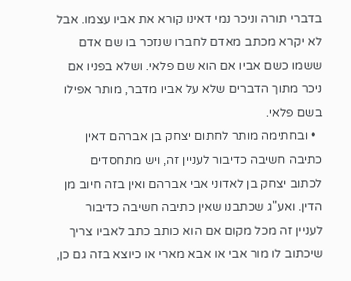בדברי תורה וניכר נמי דאינו קורא את אביו עצמו. אבל לא יקרא מכתב מאדם לחברו שנזכר בו שם אדם ששמו כשם אביו אם הוא שם פלאי. ושלא בפניו אם ניכר מתוך הדברים שלא על אביו מדבר, מותר אפילו בשם פלאי.
  • ובחתימה מותר לחתום יצחק בן אברהם דאין כתיבה חשיבה כדיבור לעניין זה, ויש מתחסדים לכתוב יצחק בן לאדוני אבי אברהם ואין בזה חיוב מן הדין. ואע"ג שכתבנו שאין כתיבה חשיבה כדיבור לעניין זה מכל מקום אם הוא כותב כתב לאביו צריך שיכתוב לו מור אבי או אבא מארי או כיוצא בזה גם כן,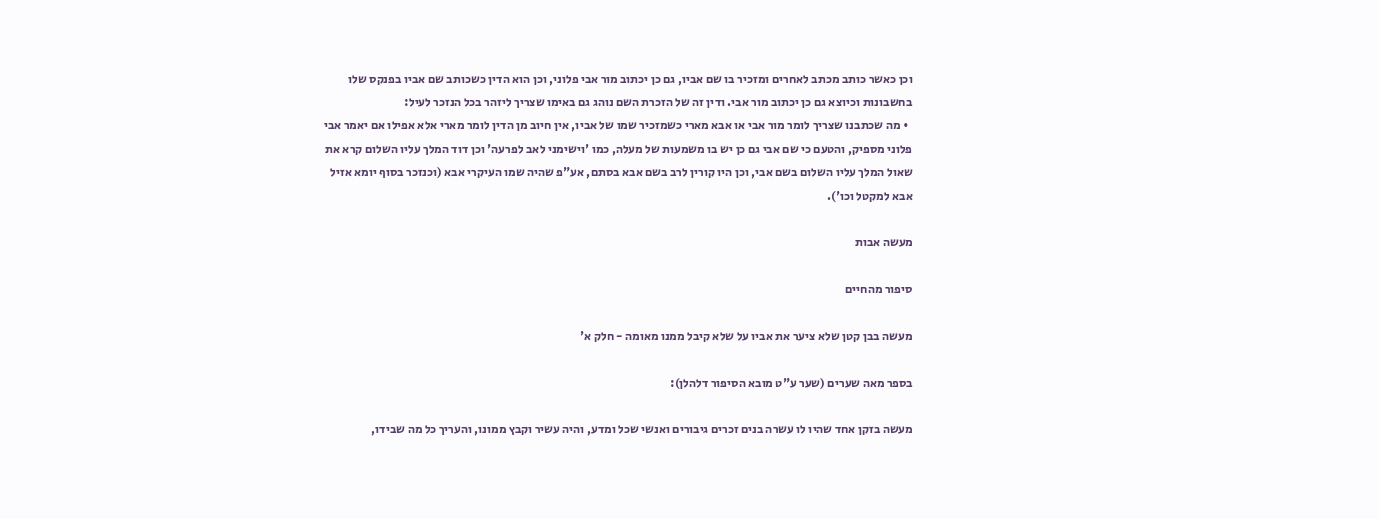וכן כאשר כותב מכתב לאחרים ומזכיר בו שם אביו, גם כן יכתוב מור אבי פלוני, וכן הוא הדין כשכותב שם אביו בפנקס שלו בחשבונות וכיוצא גם כן יכתוב מור אבי. ודין זה של הזכרת השם נוהג גם באימו שצריך ליזהר בכל הנזכר לעיל:
  • מה שכתבנו שצריך לומר מור אבי או אבא מארי כשמזכיר שמו של אביו, אין חיוב מן הדין לומר מארי אלא אפילו אם יאמר אבי פלוני מספיק, והטעם כי שם אבי גם כן יש בו משמעות של מעלה, כמו 'וישימני לאב לפרעה' וכן דוד המלך עליו השלום קרא את שאול המלך עליו השלום בשם אבי, וכן היו קורין לרב בשם אבא בסתם, אע"פ שהיה שמו העיקרי אבא (וכנזכר בסוף יומא אזיל אבא למקטל וכו').

מעשה אבות

סיפור מהחיים

מעשה בבן קטן שלא ציער את אביו על שלא קיבל ממנו מאומה - חלק א'

בספר מאה שערים (שער ע"ט מובא הסיפור דלהלן):

מעשה בזקן אחד שהיו לו עשרה בנים זכרים גיבורים ואנשי שכל ומדע, והיה עשיר וקבץ ממונו, והעריך כל מה שבידו,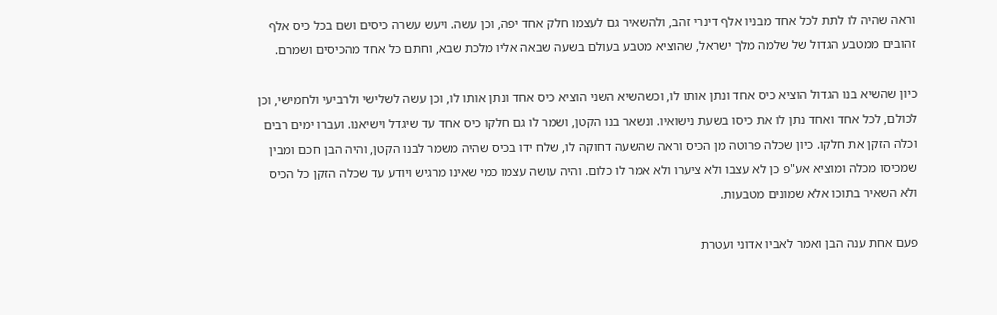וראה שהיה לו לתת לכל אחד מבניו אלף דינרי זהב, ולהשאיר גם לעצמו חלק אחד יפה, וכן עשה. ויעש עשרה כיסים ושם בכל כיס אלף זהובים ממטבע הגדול של שלמה מלך ישראל, שהוציא מטבע בעולם בשעה שבאה אליו מלכת שבא, וחתם כל אחד מהכיסים ושמרם.

כיון שהשיא בנו הגדול הוציא כיס אחד ונתן אותו לו, וכשהשיא השני הוציא כיס אחד ונתן אותו לו, וכן עשה לשלישי ולרביעי ולחמישי, וכן לכולם, לכל אחד ואחד נתן לו את כיסו בשעת נישואיו. ונשאר בנו הקטן, ושמר לו גם חלקו כיס אחד עד שיגדל וישיאנו. ועברו ימים רבים וכלה הזקן את חלקו. כיון שכלה פרוטה מן הכיס וראה שהשעה דחוקה לו, שלח ידו בכיס שהיה משמר לבנו הקטן, והיה הבן חכם ומבין שמכיסו מכלה ומוציא אע"פ כן לא עצבו ולא ציערו ולא אמר לו כלום. והיה עושה עצמו כמי שאינו מרגיש ויודע עד שכלה הזקן כל הכיס ולא השאיר בתוכו אלא שמונים מטבעות.

פעם אחת ענה הבן ואמר לאביו אדוני ועטרת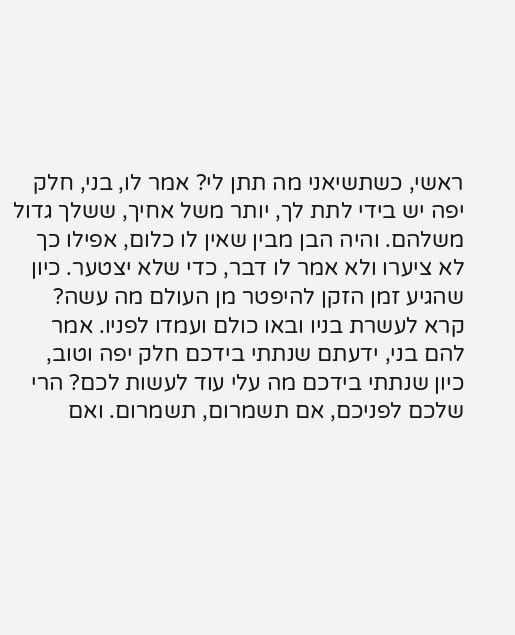ראשי, כשתשיאני מה תתן לי? אמר לו, בני, חלק יפה יש בידי לתת לך, יותר משל אחיך, ששלך גדול משלהם. והיה הבן מבין שאין לו כלום, אפילו כך לא ציערו ולא אמר לו דבר, כדי שלא יצטער. כיון שהגיע זמן הזקן להיפטר מן העולם מה עשה? קרא לעשרת בניו ובאו כולם ועמדו לפניו. אמר להם בני, ידעתם שנתתי בידכם חלק יפה וטוב, כיון שנתתי בידכם מה עלי עוד לעשות לכם? הרי שלכם לפניכם, אם תשמרום, תשמרום. ואם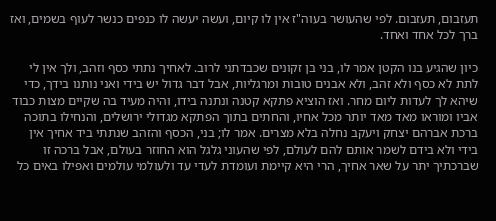תעזבום, תעזבום. לפי שהעושר בעוה"ז אין לו קיום, ועשה יעשה לו כנפים כנשר לעוף בשמים, ואז ברך לכל אחד ואחד.

כיון שהגיע בנו הקטן אמר לו, בני בן זקונים שכבדתני לרוב. לאחיך נתתי כסף וזהב, ולך אין לי לתת לא כסף ולא זהב, ולא אבנים טובות ומרגליות, אבל דבר גדול יש בידי ואני נותנו בידך, כדי שיהא לך לעדות ליום מחר. ואז הוציא פתקא קטנה ונתנה בידו, והיה מעיד בה שקיים מצות כבוד אביו ומוראו מאד מאד יותר מכל אחיו, והחתים בתוך הפתקא מגדולי ירושלים, והנחילו בתוכה ברכת אברהם יצחק ויעקב נחלה בלא מצרים. אמר לו; בני, הכסף והזהב שנתתי ביד אחיך אין בידי ולא בידם לשמר אותם להם לעולם, לפי שהעוני גלגל הוא החוזר בעולם, אבל ברכה זו שברכתיך יתר על שאר אחיך, הרי היא קיימת ועומדת לעדי עד ולעולמי עולמים ואפילו באים כל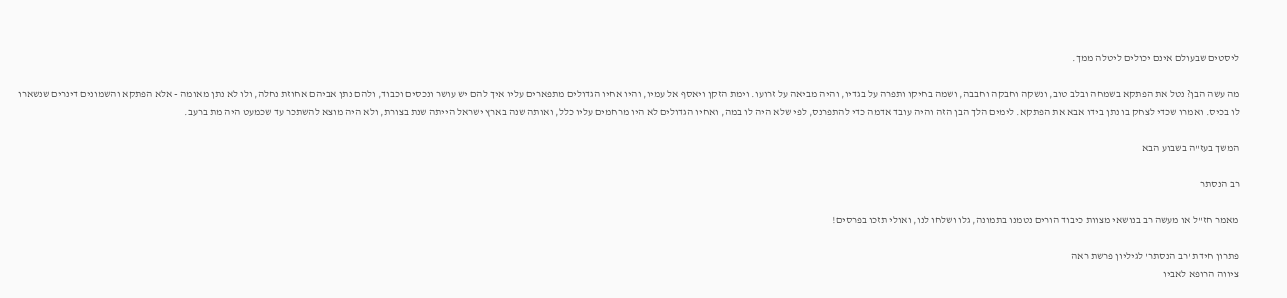ליסטים שבעולם אינם יכולים ליטלה ממך.

מה עשה הבן? נטל את הפתקא בשמחה ובלב טוב, ונשקה וחבקה וחבבה, ושמה בחיקו ותפרה על בגדיו, והיה מביאה על זרועו. וימת הזקן ויאסף אל עמיו, והיו אחיו הגדולים מתפארים עליו איך להם יש עושר ונכסים וכבוד, ולהם נתן אביהם אחוזת נחלה, ולו לא נתן מאומה - אלא הפתקא והשמונים דינרים שנשארו לו בכיס. ואמרו שכדי לצחק בו נתן בידו אבא את הפתקא. לימים הלך הבן הזה והיה עובד אדמה כדי להתפרנס, לפי שלא היה לו במה, ואחיו הגדולים לא היו מרחמים עליו כלל, ואותה שנה בארץ ישראל הייתה שנת בצורת, ולא היה מוצא להשתכר עד שכמעט היה מת ברעב.

המשך בעז"ה בשבוע הבא

רב הנסתר

מאמר חז"ל או מעשה רב בנושאי מצוות כיבוד הורים נטמנו בתמונה, גלו ושלחו לנו, ואולי תזכו בפרסים!

פתרון חידת 'רב הנסתר' לגיליון פרשת ראה
ציווה הרופא לאביו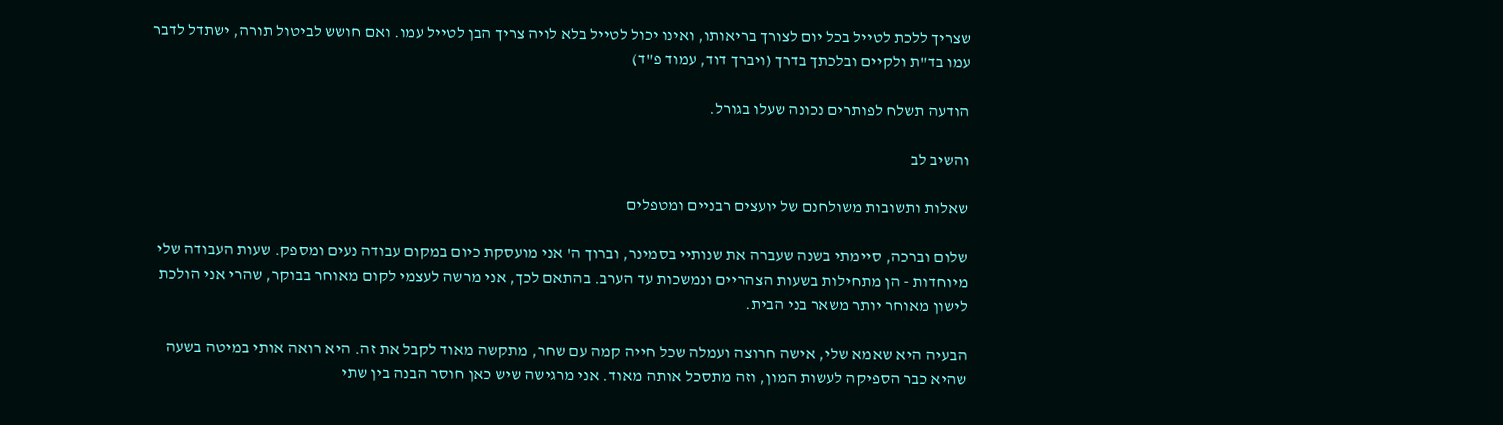שצריך ללכת לטייל בכל יום לצורך בריאותו, ואינו יכול לטייל בלא לויה צריך הבן לטייל עמו. ואם חושש לביטול תורה, ישתדל לדבר עמו בד"ת ולקיים ובלכתך בדרך (ויברך דוד, עמוד פ"ד)

הודעה תשלח לפותרים נכונה שעלו בגורל.

והשיב לב

שאלות ותשובות משולחנם של יועצים רבניים ומטפלים

שלום וברכה, סיימתי בשנה שעברה את שנותיי בסמינר, וברוך ה' אני מועסקת כיום במקום עבודה נעים ומספק. שעות העבודה שלי מיוחדות - הן מתחילות בשעות הצהריים ונמשכות עד הערב. בהתאם לכך, אני מרשה לעצמי לקום מאוחר בבוקר, שהרי אני הולכת לישון מאוחר יותר משאר בני הבית.

הבעיה היא שאמא שלי, אישה חרוצה ועמלה שכל חייה קמה עם שחר, מתקשה מאוד לקבל את זה. היא רואה אותי במיטה בשעה שהיא כבר הספיקה לעשות המון, וזה מתסכל אותה מאוד. אני מרגישה שיש כאן חוסר הבנה בין שתי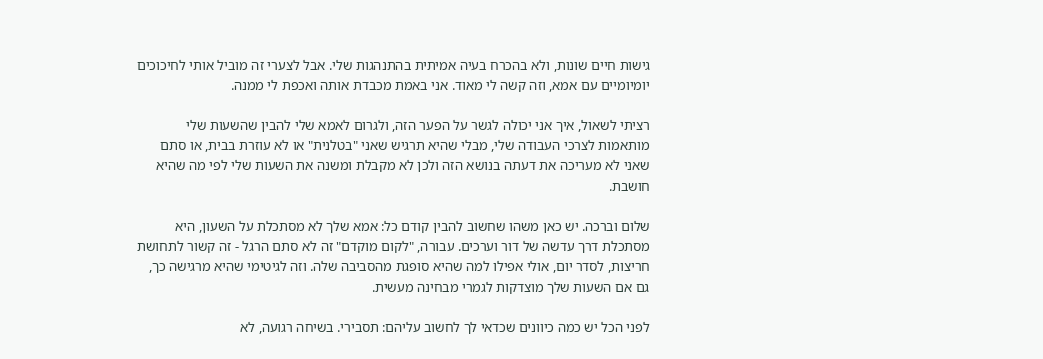גישות חיים שונות, ולא בהכרח בעיה אמיתית בהתנהגות שלי. אבל לצערי זה מוביל אותי לחיכוכים יומיומיים עם אמא, וזה קשה לי מאוד. אני באמת מכבדת אותה ואכפת לי ממנה.

רציתי לשאול, איך אני יכולה לגשר על הפער הזה, ולגרום לאמא שלי להבין שהשעות שלי מותאמות לצרכי העבודה שלי, מבלי שהיא תרגיש שאני "בטלנית" או לא עוזרת בבית, או סתם שאני לא מעריכה את דעתה בנושא הזה ולכן לא מקבלת ומשנה את השעות שלי לפי מה שהיא חושבת.

שלום וברכה. יש כאן משהו שחשוב להבין קודם כל: אמא שלך לא מסתכלת על השעון, היא מסתכלת דרך עדשה של דור וערכים. עבורה, "לקום מוקדם" זה לא סתם הרגל - זה קשור לתחושת חריצות, לסדר יום, אולי אפילו למה שהיא סופגת מהסביבה שלה. וזה לגיטימי שהיא מרגישה כך, גם אם השעות שלך מוצדקות לגמרי מבחינה מעשית.

לפני הכל יש כמה כיוונים שכדאי לך לחשוב עליהם: תסבירי. בשיחה רגועה, לא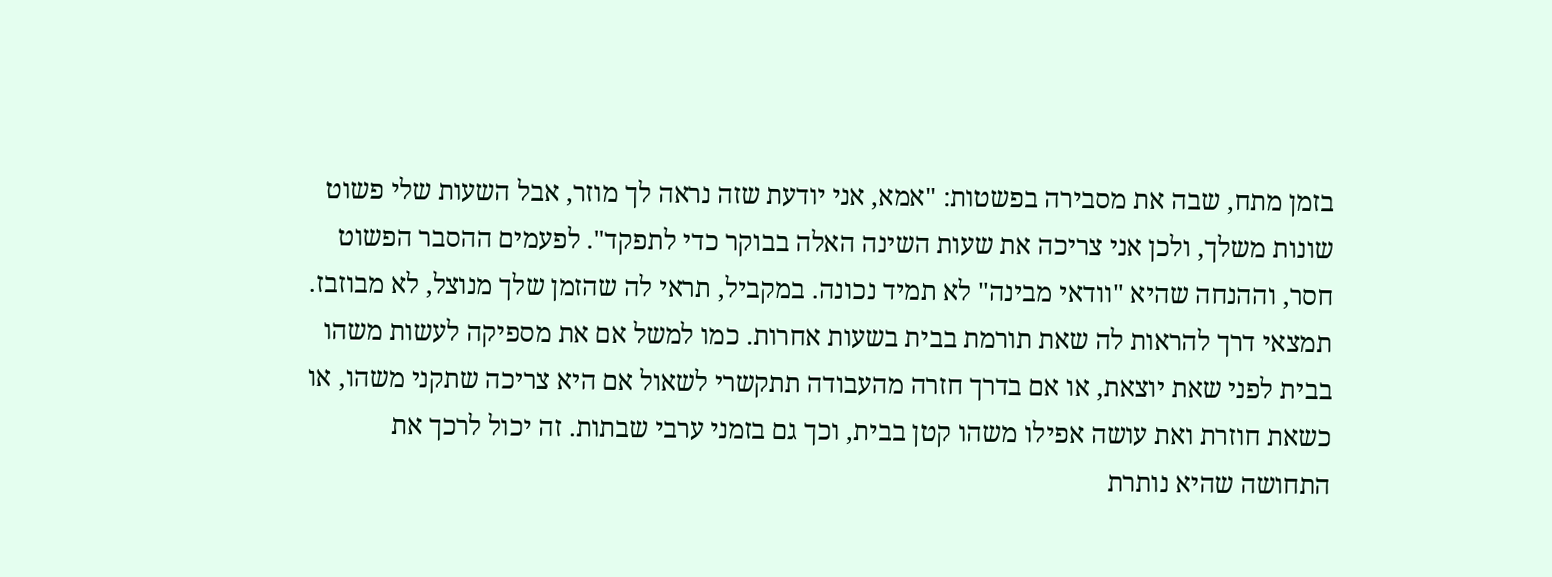בזמן מתח, שבה את מסבירה בפשטות: "אמא, אני יודעת שזה נראה לך מוזר, אבל השעות שלי פשוט שונות משלך, ולכן אני צריכה את שעות השינה האלה בבוקר כדי לתפקד". לפעמים ההסבר הפשוט חסר, וההנחה שהיא "וודאי מבינה" לא תמיד נכונה. במקביל, תראי לה שהזמן שלך מנוצל, לא מבוזבז. תמצאי דרך להראות לה שאת תורמת בבית בשעות אחרות. כמו למשל אם את מספיקה לעשות משהו בבית לפני שאת יוצאת, או אם בדרך חזרה מהעבודה תתקשרי לשאול אם היא צריכה שתקני משהו, או כשאת חוזרת ואת עושה אפילו משהו קטן בבית, וכך גם בזמני ערבי שבתות. זה יכול לרכך את התחושה שהיא נותרת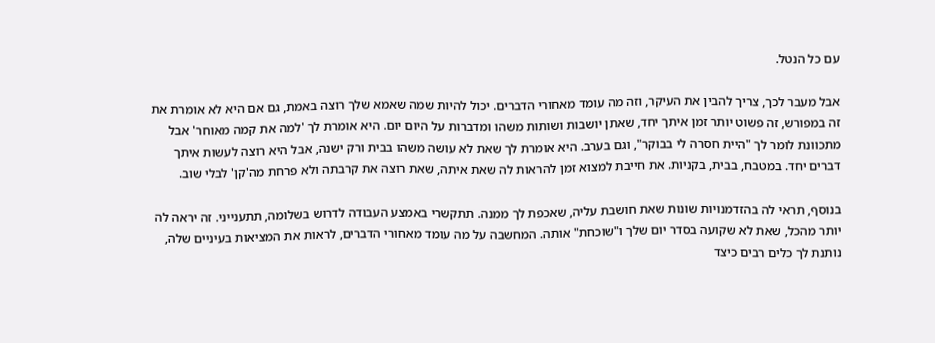עם כל הנטל.

אבל מעבר לכך, צריך להבין את העיקר, וזה מה עומד מאחורי הדברים. יכול להיות שמה שאמא שלך רוצה באמת, גם אם היא לא אומרת את זה במפורש, זה פשוט יותר זמן איתך יחד, שאתן יושבות ושותות משהו ומדברות על היום יום. היא אומרת לך 'למה את קמה מאוחר' אבל מתכוונת לומר לך "היית חסרה לי בבוקר", וגם בערב. היא אומרת לך שאת לא עושה משהו בבית ורק ישנה, אבל היא רוצה לעשות איתך דברים יחד. במטבח, בבית, בקניות. את חייבת למצוא זמן להראות לה שאת איתה, שאת רוצה את קרבתה ולא פרחת מה'קן' לבלי שוב.

בנוסף, תראי לה בהזדמנויות שונות שאת חושבת עליה, שאכפת לך ממנה. תתקשרי באמצע העבודה לדרוש בשלומה, תתענייני. זה יראה לה יותר מהכל, שאת לא שקועה בסדר יום שלך ו"שוכחת" אותה. המחשבה על מה עומד מאחורי הדברים, לראות את המציאות בעיניים שלה, נותנת לך כלים רבים כיצד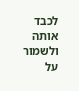לכבד אותה ולשמור על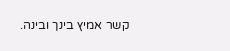קשר אמיץ בינך ובינה.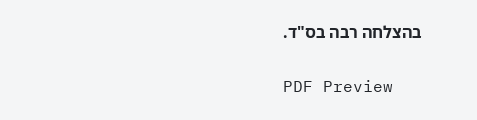בהצלחה רבה בס"ד.

PDF Preview